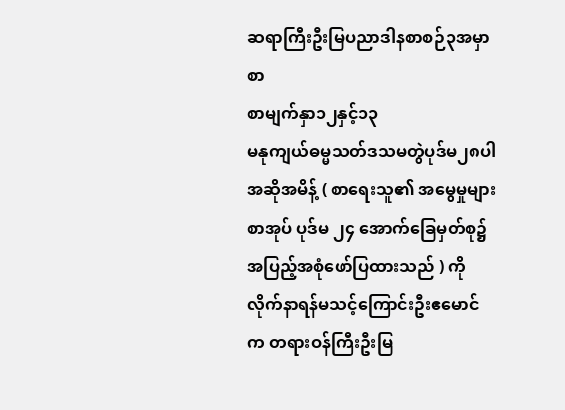ဆရာကြီးဦးမြပညာဒါနစာစဉ်၃အမှာစာ
စာမျက်နှာ၁၂နှင့်၁၃
မနုကျယ်ဓမ္မသတ်ဒသမတွဲပုဒ်မ၂၈ပါအဆိုအမိန့် ( စာရေးသူ၏ အမွေမှုများစာအုပ် ပုဒ်မ ၂၄ အောက်ခြေမှတ်စု၌အပြည့်အစုံဖော်ပြထားသည် ) ကိုလိုက်နာရန်မသင့်ကြောင်းဦးဧမောင်က တရားဝန်ကြီးဦးမြ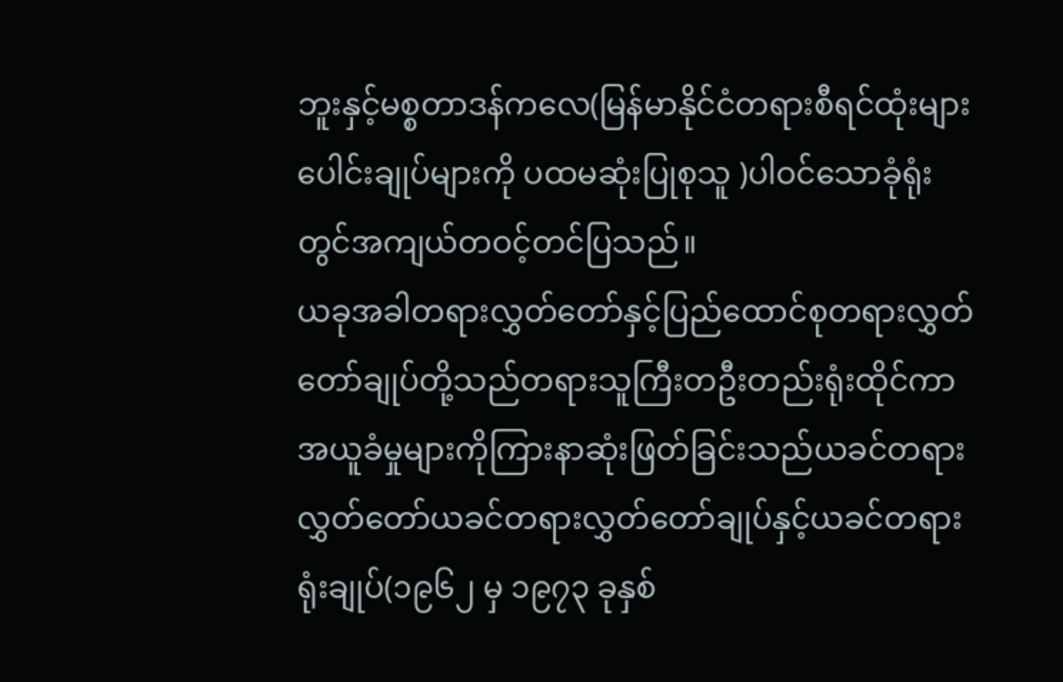ဘူးနှင့်မစ္စတာဒန်ကလေ(မြန်မာနိုင်ငံတရားစီရင်ထုံးများပေါင်းချုပ်များကို ပထမဆုံးပြုစုသူ )ပါဝင်သောခုံရုံးတွင်အကျယ်တဝင့်တင်ပြသည်။
ယခုအခါတရားလွှတ်တော်နှင့်ပြည်ထောင်စုတရားလွှတ်တော်ချုပ်တို့သည်တရားသူကြီးတဦးတည်းရုံးထိုင်ကာအယူခံမှုများကိုကြားနာဆုံးဖြတ်ခြင်းသည်ယခင်တရားလွှတ်တော်ယခင်တရားလွှတ်တော်ချုပ်နှင့်ယခင်တရားရုံးချုပ်(၁၉၆၂ မှ ၁၉၇၃ ခုနှစ်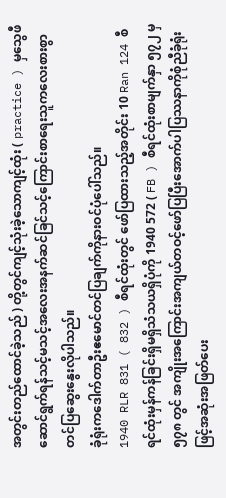အတွင်းတည်ထောင်ခဲ့သည် ) တို့တွင်ကျင့်သုံးခဲ့သောကျင့်ထုံး ( practice ) မှသွေဖီဆောင်ရွက်ရန်သင့်မသင့်အလေးအနက်ဆင်ခြင်သင့်ကြောင်းစာရေးသူကလေးစားစွာတင်ပြဆွေးနွေးလိုပါသည်။
ခုံရုံးကဒေါက်တာဦးဧမောင်တင်ပြချက်ကိုနားဝင်ပုံပေါ်သည်။
1940 RLR 831 ( 832 ) စီရင်ထုံးတွင် ဖော်ပြထားသည့်အတိုင်း 10 Ran 124 စီရင်ထုံးမှန်ကန်ခြင်းရှိမရှိသံသယရှိပုံကို 1940 572 ( FB ) စီရင်ထုံးစာမျက်နှာ ၅၇၂ မှ ၅၇၈ တွင် အကျိုးအကြောင်းအကျယ်တဝင့်ဖော်ပြပြီးအောက်ပါပြဿနာကိုစုံညီခုံရုံးဖြင့်အဆုံးအဖြတ်ပေး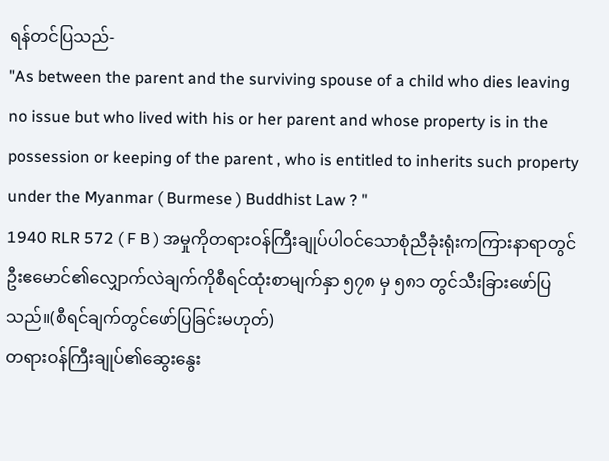ရန်တင်ပြသည်-
"As between the parent and the surviving spouse of a child who dies leaving no issue but who lived with his or her parent and whose property is in the possession or keeping of the parent , who is entitled to inherits such property under the Myanmar ( Burmese ) Buddhist Law ? "
1940 RLR 572 ( F B ) အမှုကိုတရားဝန်ကြီးချုပ်ပါဝင်သောစုံညီခုံးရုံးကကြားနာရာတွင်ဦးဧမောင်၏လျှောက်လဲချက်ကိုစီရင်ထုံးစာမျက်နှာ ၅၇၈ မှ ၅၈၁ တွင်သီးခြားဖော်ပြသည်။(စီရင်ချက်တွင်ဖော်ပြခြင်းမဟုတ်)
တရားဝန်ကြီးချုပ်၏ဆွေးနွေး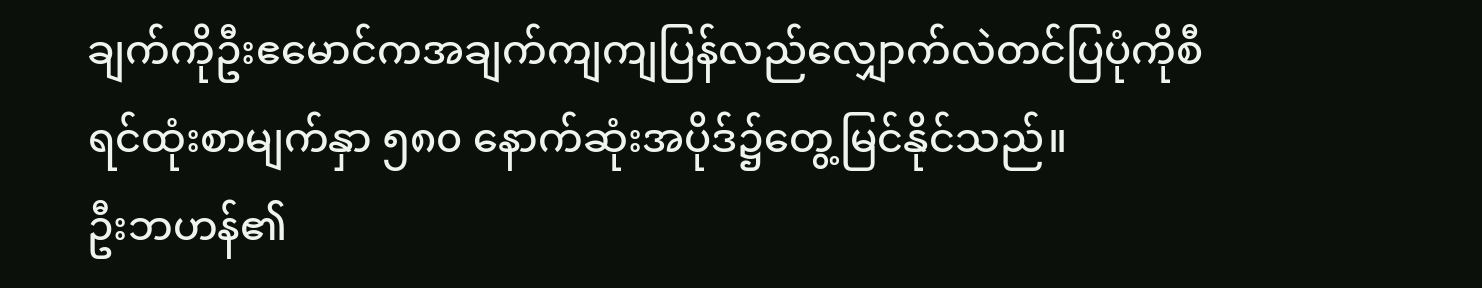ချက်ကိုဦးဧမောင်ကအချက်ကျကျပြန်လည်လျှောက်လဲတင်ပြပုံကိုစီရင်ထုံးစာမျက်နှာ ၅၈၀ နောက်ဆုံးအပိုဒ်၌တွေ့မြင်နိုင်သည်။
ဦးဘဟန်၏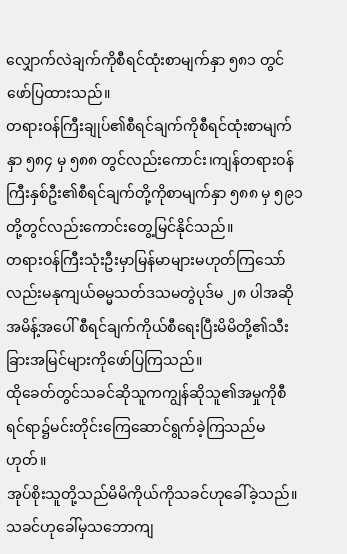လျှောက်လဲချက်ကိုစီရင်ထုံးစာမျက်နှာ ၅၈၁ တွင်ဖော်ပြထားသည်။
တရားဝန်ကြီးချုပ်၏စီရင်ချက်ကိုစီရင်ထုံးစာမျက်နှာ ၅၈၄ မှ ၅၈၈ တွင်လည်းကောင်း၊ကျန်တရားဝန်ကြီးနှစ်ဦး၏စီရင်ချက်တို့ကိုစာမျက်နှာ ၅၈၈ မှ ၅၉၁ တို့တွင်လည်းကောင်းတွေ့မြင်နိုင်သည်။
တရားဝန်ကြီးသုံးဦးမှာမြန်မာများမဟုတ်ကြသော်လည်းမနုကျယ်ဓမ္မသတ်ဒသမတွဲပုဒ်မ ၂၈ ပါအဆိုအမိန့်အပေါ် စီရင်ချက်ကိုယ်စီရေးပြီးမိမိတို့၏သီးခြားအမြင်များကိုဖော်ပြကြသည်။
ထိုခေတ်တွင်သခင်ဆိုသူကကျွန်ဆိုသူ၏အမှုကိုစီရင်ရာ၌မင်းတိုင်းကြေဆောင်ရွက်ခဲ့ကြသည်မဟုတ်။
အုပ်စိုးသူတို့သည်မိမိကိုယ်ကိုသခင်ဟုခေါ်ခဲ့သည်။
သခင်ဟုခေါ်မှသဘောကျ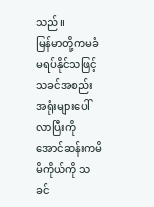သည်။
မြန်မာတို့ကမခံမရပ်နိုင်သဖြင့်သခင်အစည်းအရုံးများပေါ်လာပြီးကိုအောင်ဆန်းကမိမိကိုယ်ကို သခင်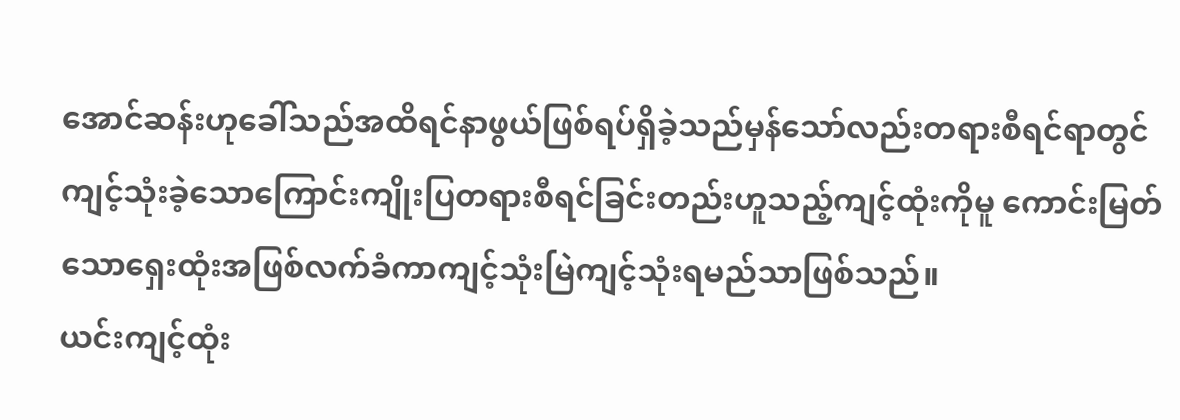အောင်ဆန်းဟုခေါ်သည်အထိရင်နာဖွယ်ဖြစ်ရပ်ရှိခဲ့သည်မှန်သော်လည်းတရားစီရင်ရာတွင်ကျင့်သုံးခဲ့သောကြောင်းကျိုးပြတရားစီရင်ခြင်းတည်းဟူသည့်ကျင့်ထုံးကိုမူ ကောင်းမြတ်သောရှေးထုံးအဖြစ်လက်ခံကာကျင့်သုံးမြဲကျင့်သုံးရမည်သာဖြစ်သည်။
ယင်းကျင့်ထုံး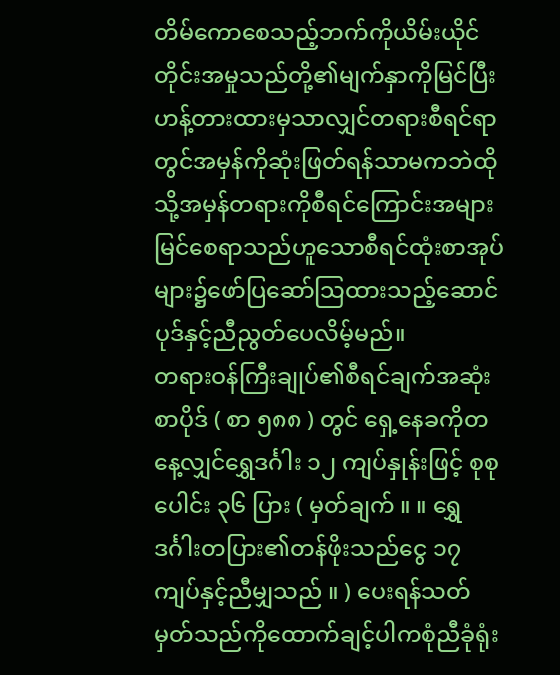တိမ်ကောစေသည့်ဘက်ကိုယိမ်းယိုင်တိုင်းအမှုသည်တို့၏မျက်နှာကိုမြင်ပြီး ဟန့်တားထားမှသာလျှင်တရားစီရင်ရာတွင်အမှန်ကိုဆုံးဖြတ်ရန်သာမကဘဲထိုသို့အမှန်တရားကိုစီရင်ကြောင်းအများမြင်စေရာသည်ဟူသောစီရင်ထုံးစာအုပ်များ၌ဖော်ပြဆော်သြထားသည့်ဆောင်ပုဒ်နှင့်ညီညွတ်ပေလိမ့်မည်။
တရားဝန်ကြီးချုပ်၏စီရင်ချက်အဆုံးစာပိုဒ် ( စာ ၅၈၈ ) တွင် ရှေ့နေခကိုတနေ့လျှင်ရွှေဒင်္ဂါး ၁၂ ကျပ်နှုန်းဖြင့် စုစုပေါင်း ၃၆ ပြား ( မှတ်ချက် ။ ။ ရွှေဒင်္ဂါးတပြား၏တန်ဖိုးသည်ငွေ ၁၇ ကျပ်နှင့်ညီမျှသည် ။ ) ပေးရန်သတ်မှတ်သည်ကိုထောက်ချင့်ပါကစုံညီခုံရုံး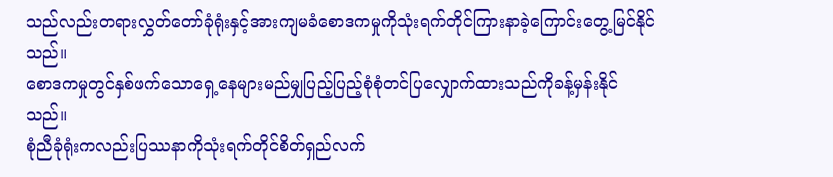သည်လည်းတရားလွှတ်တော်ခုံရုံးနှင့်အားကျမခံစောဒကမှုကိုသုံးရက်တိုင်ကြားနာခဲ့ကြောင်းတွေ့မြင်နိုင်သည်။
စောဒကမှုတွင်နှစ်ဖက်သောရှေ့နေများမည်မျှပြည့်ပြည့်စုံစုံတင်ပြလျှောက်ထားသည်ကိုခန့်မှန်းနိုင်သည်။
စုံညီခုံရုံးကလည်းပြဿနာကိုသုံးရက်တိုင်စိတ်ရှည်လက်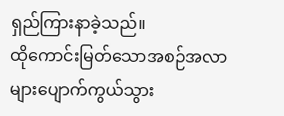ရှည်ကြားနာခဲ့သည်။
ထိုကောင်းမြတ်သောအစဉ်အလာများပျောက်ကွယ်သွား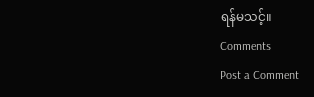ရန်မသင့်။
Comments
Post a Comment